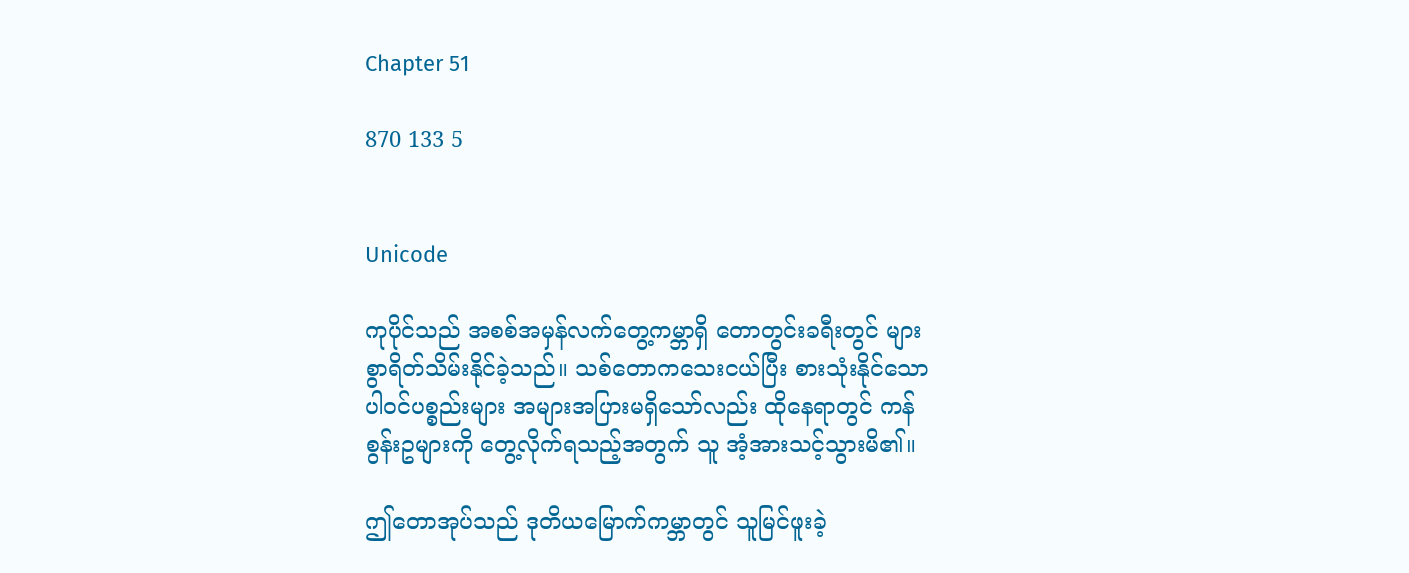Chapter 51

870 133 5


Unicode

ကုပိုင်သည် အစစ်အမှန်လက်တွေ့ကမ္ဘာရှိ တောတွင်းခရီးတွင် များစွာရိတ်သိမ်းနိုင်ခဲ့သည်။ သစ်တောကသေးငယ်ပြီး စားသုံးနိုင်သော ပါဝင်ပစ္စည်းများ အများအပြားမရှိသော်လည်း ထိုနေရာတွင် ကန်စွန်းဥများကို တွေ့လိုက်ရသည့်အတွက် သူ အံ့အားသင့်သွားမိ၏။

ဤတောအုပ်သည် ဒုတိယမြောက်ကမ္ဘာတွင် သူမြင်ဖူးခဲ့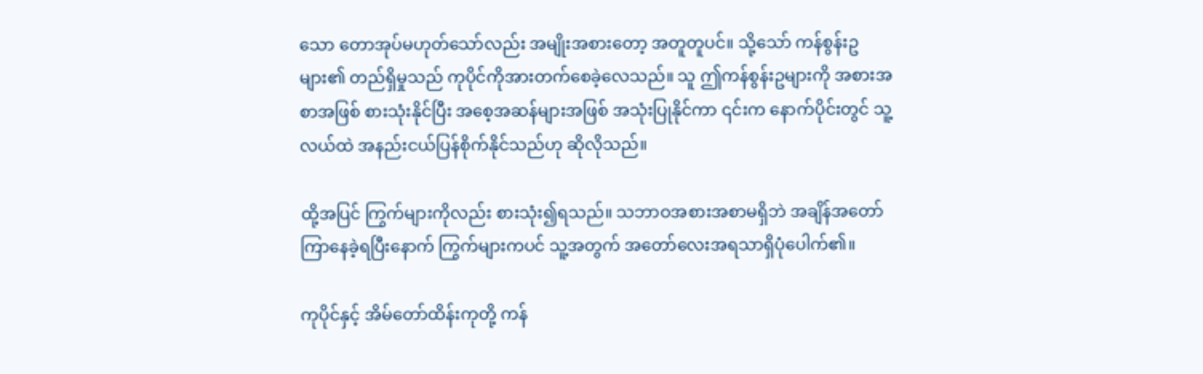သော တောအုပ်မဟုတ်သော်လည်း အမျိုးအစားတော့ အတူတူပင်။ သို့သော် ကန်စွန်းဥများ၏ တည်ရှိမှုသည် ကုပိုင်ကိုအားတက်စေခဲ့လေသည်။ သူ ဤကန်စွန်းဥများကို အစားအစာအဖြစ် စားသုံးနိုင်ပြီး အစေ့အဆန်များအဖြစ် အသုံးပြုနိုင်ကာ ၎င်းက နောက်ပိုင်းတွင် သူ့လယ်ထဲ အနည်းငယ်ပြန်စိုက်နိုင်သည်ဟု ဆိုလိုသည်။

ထို့အပြင် ကြွက်များကိုလည်း စားသုံး၍ရသည်။ သဘာဝအစားအစာမရှိဘဲ အချိန်အတော်ကြာနေခဲ့ရပြီးနောက် ကြွက်များကပင် သူ့အတွက် အတော်လေးအရသာရှိပုံပေါက်၏။

ကုပိုင်နှင့် အိမ်တော်ထိန်းကုတို့ ကန်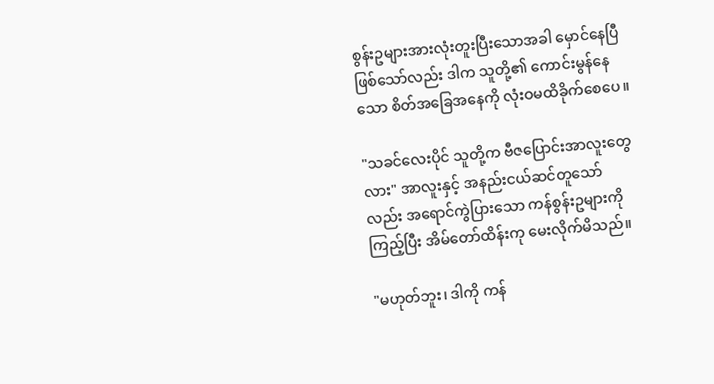စွန်းဥများအားလုံးတူးပြီးသောအခါ မှောင်နေပြီဖြစ်သော်လည်း ဒါက သူတို့၏ ကောင်းမွန်‌နေသော စိတ်အခြေအနေကို လုံးဝမထိခိုက်စေပေ။

"သခင်လေးပိုင် သူတို့က ဗီဇပြောင်းအာလူးတွေလား" အာလူးနှင့် အနည်းငယ်ဆင်တူသော်လည်း အရောင်ကွဲပြားသော ကန်စွန်းဥများကိုကြည့်ပြီး အိမ်တော်ထိန်းကု မေးလိုက်မိသည်။

"မဟုတ်ဘူး၊ ဒါကို ကန်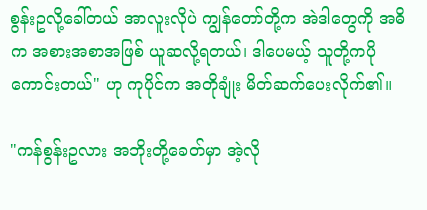စွန်းဥလို့ခေါ်တယ် အာလူးလိုပဲ ကျွန်တော်တို့က အဲဒါတွေကို အဓိက အစားအစာအဖြစ် ယူဆလို့ရတယ်၊ ဒါပေမယ့် သူတို့ကပိုကောင်းတယ်" ဟု ကုပိုင်က အတိုချုံး မိတ်ဆက်ပေးလိုက်၏။

"ကန်စွန်းဥလား အဘိုးတို့ခေတ်မှာ အဲ့လို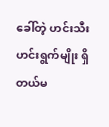ခေါ်တဲ့ ဟင်းသီးဟင်းရွက်မျိုး ရှိတယ်မ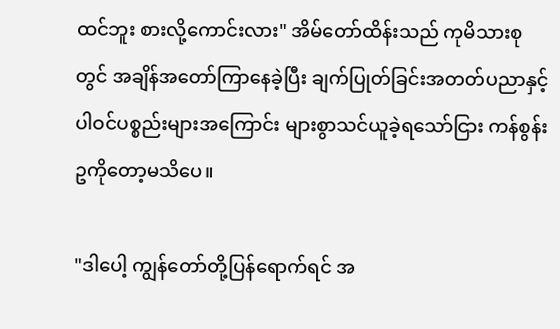ထင်ဘူး စားလို့ကောင်းလား" အိမ်တော်ထိန်းသည် ကုမိသားစုတွင် အချိန်အတော်ကြာနေခဲ့ပြီး ချက်ပြုတ်ခြင်းအတတ်ပညာနှင့် ပါဝင်ပစ္စည်းများအကြောင်း များစွာသင်ယူခဲ့ရသော်ငြား ကန်စွန်းဥကိုတော့မသိပေ။

"ဒါပေါ့ ကျွန်တော်တို့ပြန်ရောက်ရင် အ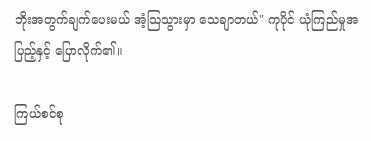ဘိုးအတွက်ချက်ပေးမယ် အံ့သြသွားမှာ သေချာတယ်" ကုပိုင် ယုံကြည်မှုအပြည့်နှင့် ပြောလိုက်၏။

ကြယ်စင်စု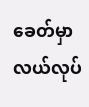ခေတ်မှာ လယ်လုပ်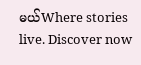မယ်Where stories live. Discover now